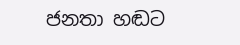ජනතා හඬට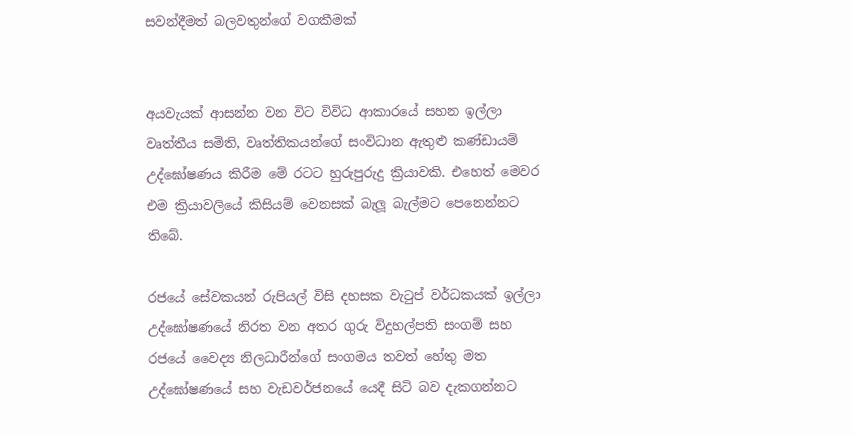සවන්දීමත් බලවතුන්ගේ වගකීමක්


අයවැයක් ආසන්න වන විට විවිධ ආකාරයේ සහන ඉල්ලා වෘත්තීය සමිති, වෘත්තිකයන්ගේ සංවිධාන ඇතුළු කණ්ඩායම් උද්ඝෝෂණය කිරීම මේ රටට හුරුපුරුදු ක්‍රියාවකි. එහෙත් මෙවර එම ක්‍රියාවලියේ කිසියම් වෙනසක් බැලූ බැල්මට පෙනෙන්නට තිබේ.

රජයේ සේවකයන් රුපියල් විසි දහසක වැටුප් වර්ධකයක් ඉල්ලා උද්ඝෝෂණයේ නිරත වන අතර ගුරු විදුහල්පති සංගම් සහ රජයේ වෛද්‍ය නිලධාරීන්ගේ සංගමය තවත් හේතු මත උද්ඝෝෂණයේ සහ වැඩවර්ජනයේ යෙදී සිටි බව දැකගන්නට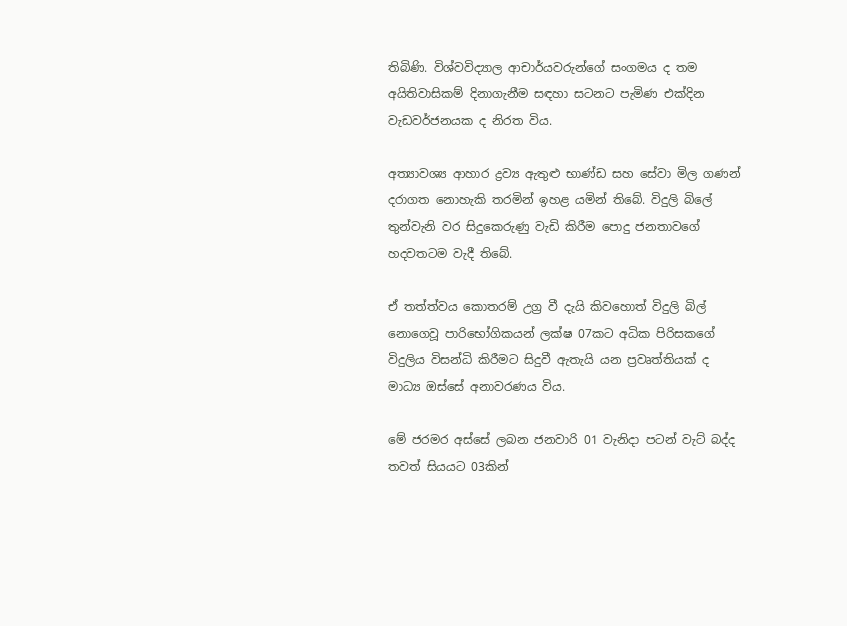තිබිණි. විශ්වවිද්‍යාල ආචාර්යවරුන්ගේ සංගමය ද තම අයිතිවාසිකම් දිනාගැනීම සඳහා සටනට පැමිණ එක්දින වැඩවර්ජනයක ද නිරත විය.

අත්‍යාවශ්‍ය ආහාර ද්‍රව්‍ය ඇතුළු භාණ්ඩ සහ සේවා මිල ගණන් දරාගත නොහැකි තරමින් ඉහළ යමින් තිබේ. විදුලි බිලේ තුන්වැනි වර සිදුකෙරුණු වැඩි කිරීම පොදු ජනතාවගේ හදවතටම වැදී තිබේ.

ඒ තත්ත්වය කොතරම් උග්‍ර වී දැයි කිවහොත් විදුලි බිල් නොගෙවූ පාරිභෝගිකයන් ලක්ෂ 07කට අධික පිරිසකගේ විදුලිය විසන්ධි කිරීමට සිදුවී ඇතැයි යන ප්‍රවෘත්තියක් ද මාධ්‍ය ඔස්සේ අනාවරණය විය.

මේ ජරමර අස්සේ ලබන ජනවාරි 01 වැනිදා පටන් වැට් බද්ද තවත් සියයට 03කින්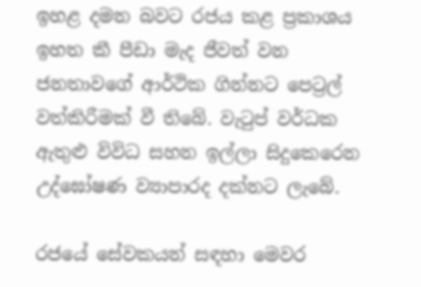ඉහළ දමන බවට රජය කළ ප්‍රකාශය ඉහත කී පීඩා මැද ජීවත් වන ජනතාවගේ ආර්ථික ගින්නට පෙට්‍රල් වත්කිරීමක් වී තිබේ. වැටුප් වර්ධක ඇතුළු විවිධ සහන ඉල්ලා සිදුකෙරෙන උද්ඝෝෂණ ව්‍යාපාරද දක්නට ලැබේ.

රජයේ සේවකයන් සඳහා මෙවර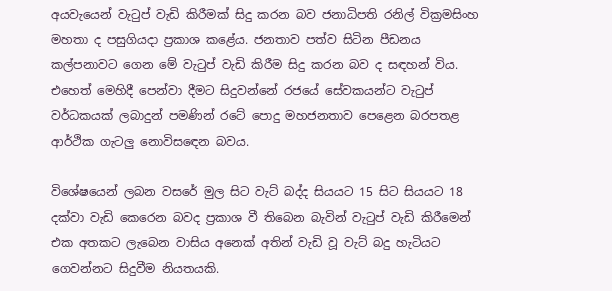අයවැයෙන් වැටුප් වැඩි කිරීමක් සිදු කරන බව ජනාධිපති රනිල් වික්‍රමසිංහ මහතා ද පසුගියදා ප්‍රකාශ කළේය. ජනතාව පත්ව සිටින පීඩනය කල්පනාවට ගෙන මේ වැටුප් වැඩි කිරීම සිදු කරන බව ද සඳහන් විය. එහෙත් මෙහිදී පෙන්වා දීමට සිදුවන්නේ රජයේ සේවකයන්ට වැටුප් වර්ධකයක් ලබාදුන් පමණින් රටේ පොදු මහජනතාව පෙළෙන බරපතළ ආර්ථික ගැටලු‍ නොවිසඳෙන බවය.

විශේෂයෙන් ලබන වසරේ මුල සිට වැට් බද්ද සියයට 15 සිට සියයට 18 දක්වා වැඩි කෙරෙන බවද ප්‍රකාශ වී තිබෙන බැවින් වැටුප් වැඩි කිරීමෙන් එක අතකට ලැබෙන වාසිය අනෙක් අතින් වැඩි වූ වැට් බදු හැටියට ගෙවන්නට සිදුවීම නියතයකි.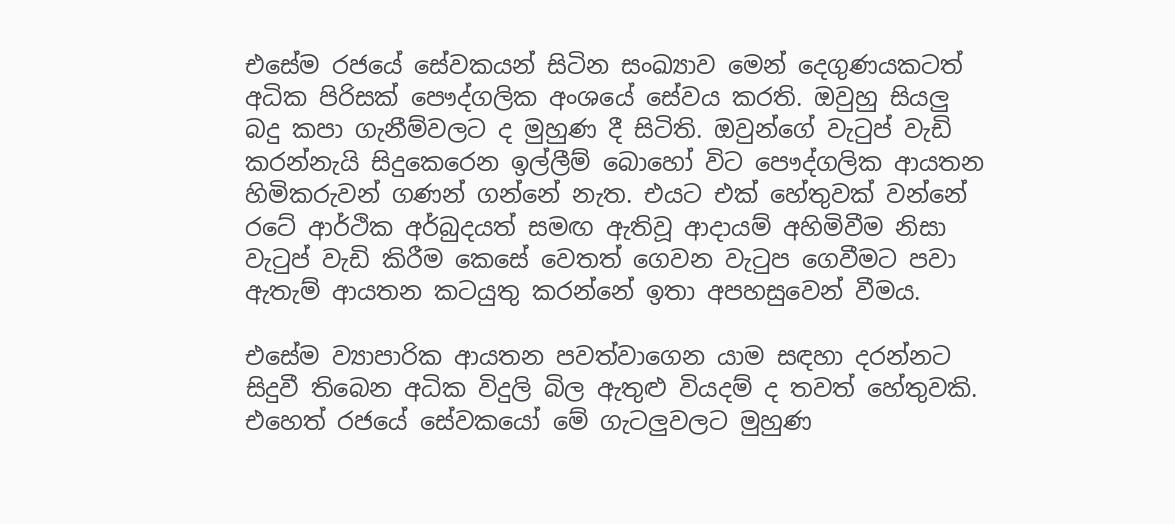එසේම රජයේ සේවකයන් සිටින සංඛ්‍යාව මෙන් දෙගුණයකටත් අධික පිරිසක් පෞද්ගලික අංශයේ සේවය කරති. ඔවුහු සියලු‍ බදු කපා ගැනීම්වලට ද මුහුණ දී සිටිති. ඔවුන්ගේ වැටුප් වැඩි කරන්නැයි සිදුකෙරෙන ඉල්ලීම් බොහෝ විට පෞද්ගලික ආයතන හිමිකරුවන් ගණන් ගන්නේ නැත. එයට එක් හේතුවක් වන්නේ රටේ ආර්ථික අර්බුදයත් සමඟ ඇතිවූ ආදායම් අහිමිවීම නිසා වැටුප් වැඩි කිරීම කෙසේ වෙතත් ගෙවන වැටුප ගෙවීමට පවා ඇතැම් ආයතන කටයුතු කරන්නේ ඉතා අපහසුවෙන් වීමය.

එසේම ව්‍යාපාරික ආයතන පවත්වාගෙන යාම සඳහා දරන්නට සිදුවී තිබෙන අධික විදුලි බිල ඇතුළු වියදම් ද තවත් හේතුවකි. එහෙත් රජයේ සේවකයෝ මේ ගැටලු‍වලට මුහුණ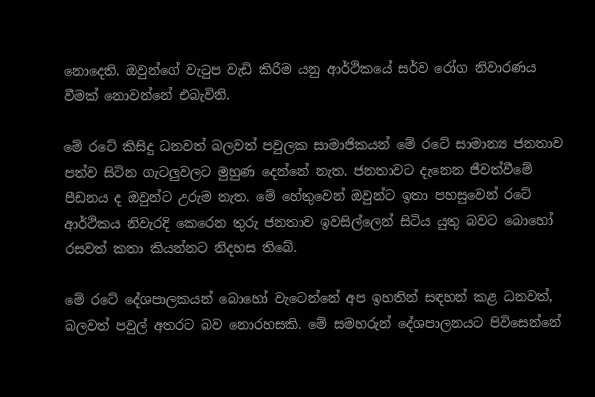නොදෙති. ඔවුන්ගේ වැටුප වැඩි කිරීම යනු ආර්ථිකයේ සර්ව රෝග නිවාරණය වීමක් නොවන්නේ එබැවිනි.

මේ රටේ කිසිදු ධනවත් බලවත් පවුලක සාමාජිකයන් මේ රටේ සාමාන්‍ය ජනතාව පත්ව සිටින ගැටලු‍වලට මුහුණ දෙන්නේ නැත. ජනතාවට දැනෙන ජීවත්වීමේ පීඩනය ද ඔවුන්ට උරුම නැත. මේ හේතුවෙන් ඔවුන්ට ඉතා පහසුවෙන් රටේ ආර්ථිකය නිවැරදි කෙරෙන තුරු ජනතාව ඉවසිල්ලෙන් සිටිය යුතු බවට බොහෝ රසවත් කතා කියන්නට නිදහස තිබේ.

මේ රටේ දේශපාලකයන් බොහෝ වැටෙන්නේ අප ඉහතින් සඳහන් කළ ධනවත්, බලවත් පවුල් අතරට බව නොරහසකි. මේ සමහරුන් දේශපාලනයට පිවිසෙන්නේ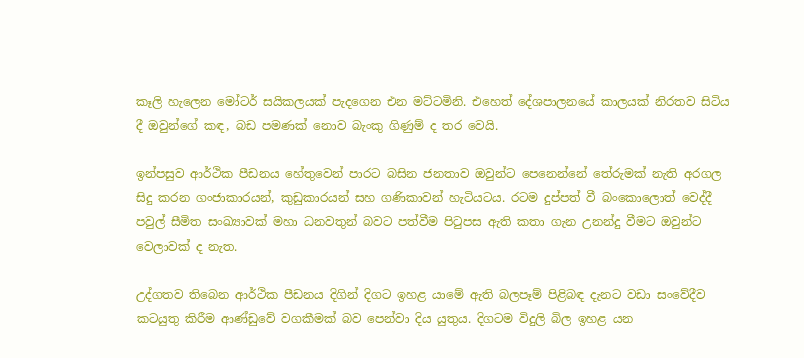කෑලි හැලෙන මෝටර් සයිකලයක් පැදගෙන එන මට්ටමිනි. එහෙත් දේශපාලනයේ කාලයක් නිරතව සිටිය දී ඔවුන්ගේ කඳ, බඩ පමණක් නොව බැංකු ගිණුම් ද තර වෙයි.

ඉන්පසුව ආර්ථික පීඩනය හේතුවෙන් පාරට බසින ජනතාව ඔවුන්ට පෙනෙන්නේ තේරුමක් නැති අරගල සිදු කරන ගංජාකාරයන්, කුඩුකාරයන් සහ ගණිකාවන් හැටියටය. රටම දුප්පත් වී බංකොලොත් වෙද්දී පවුල් සීමිත සංඛ්‍යාවක් මහා ධනවතුන් බවට පත්වීම පිටුපස ඇති කතා ගැන උනන්දු වීමට ඔවුන්ට වෙලාවක් ද නැත.

උද්ගතව තිබෙන ආර්ථික පීඩනය දිගින් දිගට ඉහළ යාමේ ඇති බලපෑම් පිළිබඳ දැනට වඩා සංවේදීව කටයුතු කිරීම ආණ්ඩුවේ වගකීමක් බව පෙන්වා දිය යුතුය. දිගටම විදුලි බිල ඉහළ යන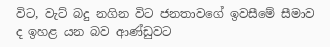විට, වැට් බදු නගින විට ජනතාවගේ ඉවසීමේ සීමාව ද ඉහළ යන බව ආණ්ඩුවට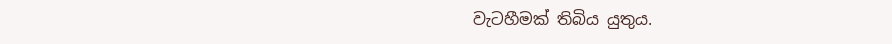වැටහීමක් තිබිය යුතුය.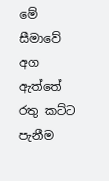මේ සීමාවේ අග ඇත්තේ රතු කට්ට පැනීම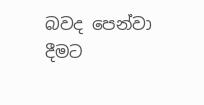බවද පෙන්වා දීමට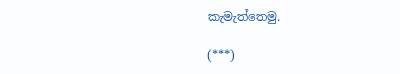කැමැත්තෙමු.

(***)